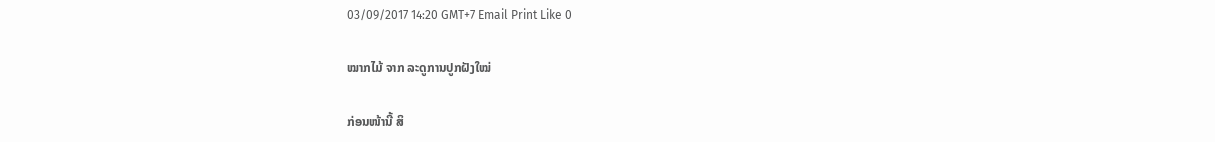03/09/2017 14:20 GMT+7 Email Print Like 0

ໝາກໄມ້ ຈາກ ລະດູການປູກຝັງໃໝ່

ກ່ອນໜ້ານີ້ ສິ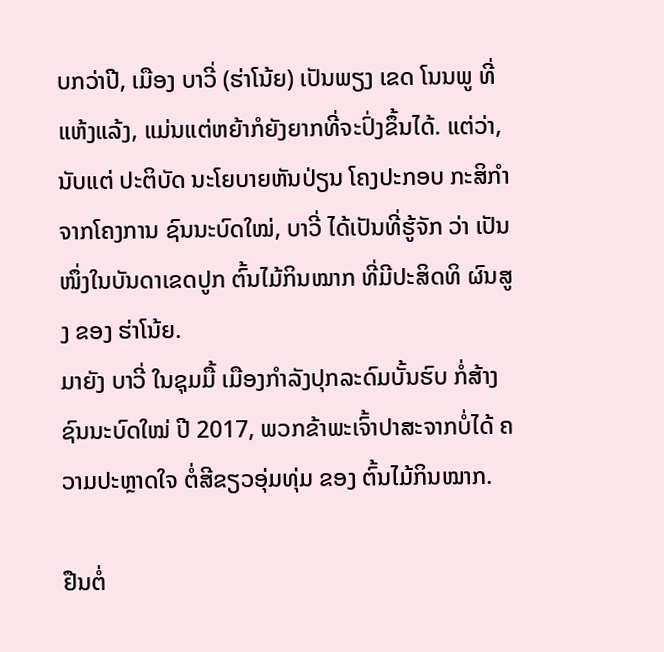ບກວ່າປີ, ເມືອງ ບາວີ່ (ຮ່າໂນ້ຍ) ເປັນພຽງ ເຂດ ໂນນພູ ທີ່ແຫ້ງແລ້ງ, ແມ່ນແຕ່ຫຍ້າກໍຍັງຍາກທີ່ຈະປົ່ງຂຶ້ນໄດ້. ແຕ່ວ່າ, ນັບແຕ່ ປະຕິບັດ ນະໂຍບາຍຫັນປ່ຽນ ໂຄງປະກອບ ກະສິກຳ ຈາກໂຄງການ ຊົນນະບົດໃໝ່, ບາວີ່ ໄດ້ເປັນທີ່ຮູ້ຈັກ ວ່າ ເປັນໜຶ່ງໃນບັນດາເຂດປູກ ຕົ້ນໄມ້ກິນໝາກ ທີ່ມີປະສິດທິ ຜົນສູງ ຂອງ ຮ່າໂນ້ຍ.
ມາຍັງ ບາວີ່ ໃນຊຸມມື້ ເມືອງກຳລັງປຸກລະດົມບັ້ນຮົບ ກໍ່ສ້າງ ຊົນນະບົດໃໝ່ ປີ 2017, ພວກຂ້າພະເຈົ້າປາສະຈາກບໍ່ໄດ້ ຄວາມປະຫຼາດໃຈ ຕໍ່ສີຂຽວອຸ່ມທຸ່ມ ຂອງ ຕົ້ນໄມ້ກິນໝາກ.

ຢືນຕໍ່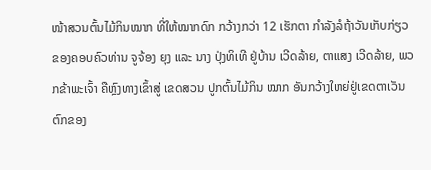ໜ້າສວນຕົ້ນໄມ້ກິນໝາກ ທີ່ໃຫ້ໝາກດົກ ກວ້າງກວ່າ 12 ເຮັກຕາ ກຳລັງລໍຖ້າວັນເກັບກ່ຽວ ຂອງຄອບຄົວທ່ານ ຈູຈ້ອງ ຍຸງ ແລະ ນາງ ປຸ່ງທິເທີ ຢູ່ບ້ານ ເວີດລ້າຍ, ຕາແສງ ເວີດລ້າຍ, ພວກຂ້າພະເຈົ້າ ຄືຫຼົງທາງເຂົ້າສູ່ ເຂດສວນ ປູກຕົ້ນໄມ້ກິນ ໝາກ ອັນກວ້າງໃຫຍ່ຢູ່ເຂດຕາເວັນຕົກຂອງ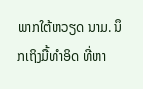ພາກໃຕ້ຫວຽດ ນາມ. ນຶກເຖິງມື້ທຳອິດ ທີ່ຫາ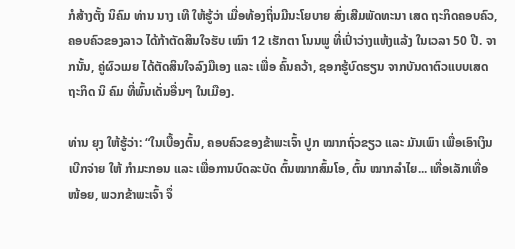ກໍສ້າງຕັ້ງ ນິຄົມ ທ່ານ ນາງ ເທີ ໃຫ້ຮູ້ວ່າ ເມື່ອທ້ອງຖິ່ນມີນະໂຍບາຍ ສົ່ງເສີມພັດທະນາ ເສດ ຖະກິດຄອບຄົວ, ຄອບຄົວຂອງລາວ ໄດ້ກ້າຕັດສິນໃຈຮັບ ເໝົາ 12 ເຮັກຕາ ໂນນພູ ທີ່ເປົ່າວ່າງແຫ້ງແລ້ງ ໃນເວລາ 50 ປີ. ຈາກນັ້ນ, ຄູ່ຜົວເມຍ ໄດ້ຕັດສິນໃຈລົງມືເອງ ແລະ ເພື່ອ ຄົ້ນຄວ້າ, ຊອກຮູ້ບົດຮຽນ ຈາກບັນດາຕົວແບບເສດຖະກິດ ນິ ຄົມ ທີ່ພົ້ນເດັ່ນອື່ນໆ ໃນເມືອງ.

ທ່ານ ຍຸງ ໃຫ້ຮູ້ວ່າ: “ໃນເບື້ອງຕົ້ນ, ຄອບຄົວຂອງຂ້າພະເຈົ້າ ປູກ ໝາກຖົ່ວຂຽວ ແລະ ມັນເພົາ ເພື່ອເອົາເງິນເບີກຈ່າຍ ໃຫ້ ກຳມະກອນ ແລະ ເພື່ອການບົດລະບັດ ຕົ້ນໝາກສົ້ມໂອ, ຕົ້ນ ໝາກລຳໄຍ... ເທື່ອເລັກເທື່ອໜ້ອຍ, ພວກຂ້າພະເຈົ້າ ຈຶ່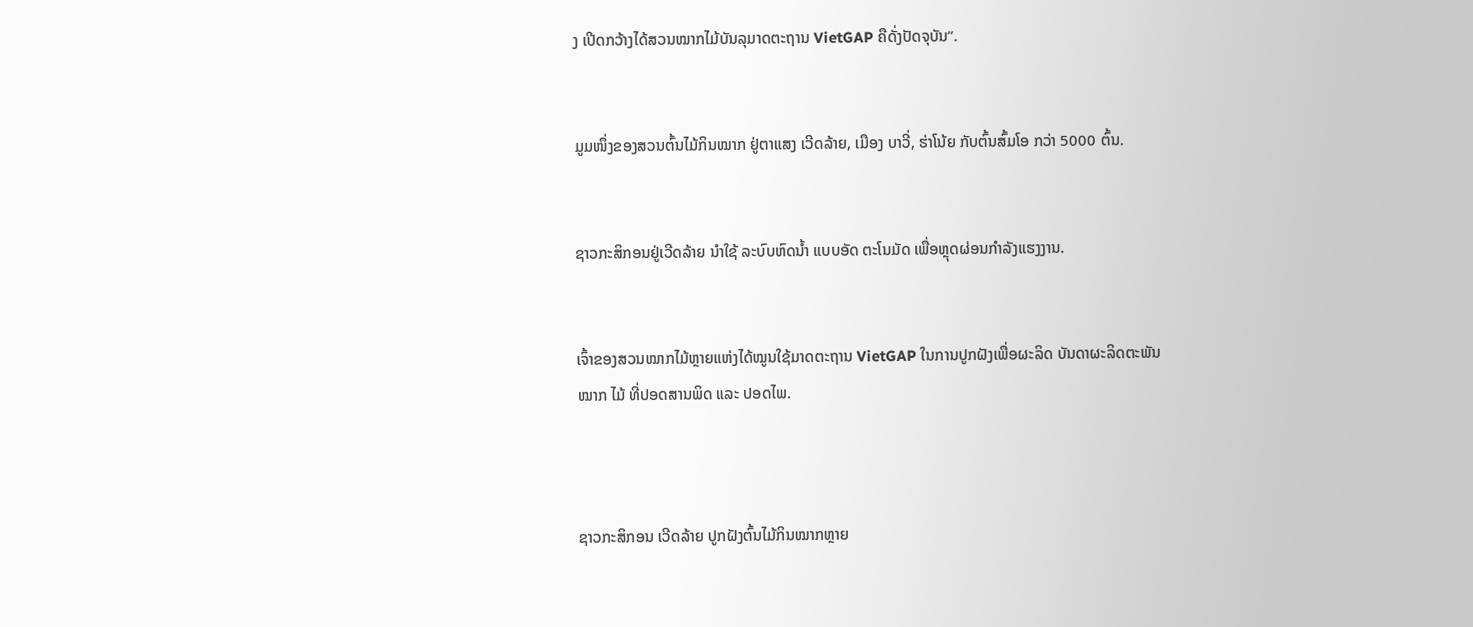ງ ເປີດກວ້າງໄດ້ສວນໝາກໄມ້ບັນລຸມາດຕະຖານ VietGAP ຄືດັ່ງປັດຈຸບັນ”.


ມູມໜຶ່ງຂອງສວນຕົ້ນໄມ້ກິນໝາກ ຢູ່ຕາແສງ ເວີດລ້າຍ, ເມືອງ ບາວີ່, ຮ່າໂນ້ຍ ກັບຕົ້ນສົ້ມໂອ ກວ່າ 5000 ຕົ້ນ.


ຊາວກະສິກອນຢູ່ເວີດລ້າຍ ນຳໃຊ້ ລະບົບຫົດນ້ຳ ແບບອັດ ຕະໂນມັດ ເພື່ອຫຼຸດຜ່ອນກຳລັງແຮງງານ.


ເຈົ້າຂອງສວນໝາກໄມ້ຫຼາຍແຫ່ງໄດ້ໝູນໃຊ້ມາດຕະຖານ VietGAP ໃນການປູກຝັງເພື່ອຜະລິດ ບັນດາຜະລິດຕະພັນ
ໝາກ ໄມ້ ທີ່ປອດສານພິດ ແລະ ປອດໄພ.



ຊາວກະສິກອນ ເວີດລ້າຍ ປູກຝັງຕົ້ນໄມ້ກິນໝາກຫຼາຍ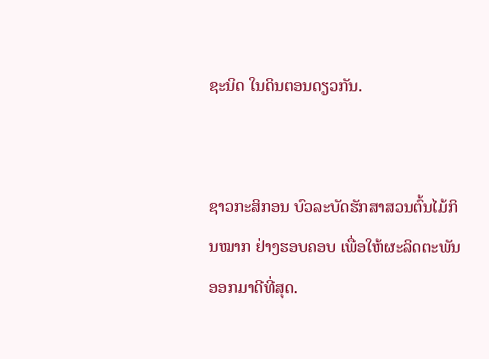ຊະນິດ ໃນດິນຕອນດຽວກັນ.


ຊາວກະສິກອນ ບົວລະບັດຮັກສາສວນຕົ້ນໄມ້ກິນໝາກ ຢ່າງຮອບຄອບ ເພື່ອໃຫ້ຜະລິດຕະພັນອອກມາດີທີ່ສຸດ.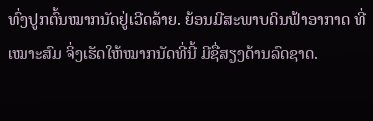ທົ່ງປູກຕົ້ນໝາກນັດຢູ່ເວີດລ້າຍ. ຍ້ອນມີສະພາບດິນຟ້າອາກາດ ທີ່ເໝາະສົມ ຈິ່ງເຮັດໃຫ້ໝາກນັດທີ່ນີ້ ມີຊື່ສຽງດ້ານລົດຊາດ.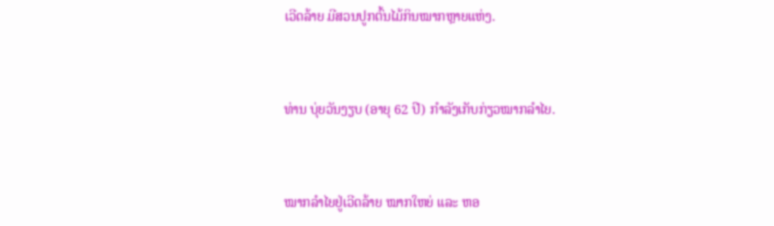ເວີດລ້າຍ ມີສວນປູກຕົ້ນໄມ້ກິນໝາກຫຼາຍແຫ່ງ.


ທ່ານ ບຸ່ຍວັນງຽບ (ອາຍຸ 62 ປີ) ກຳລັງເກັບກ່ຽວໝາກລຳໄຍ.


ໝາກລຳໄຍຢູ່ເວີດລ້າຍ ໝາກໃຫຍ່ ແລະ ຫອ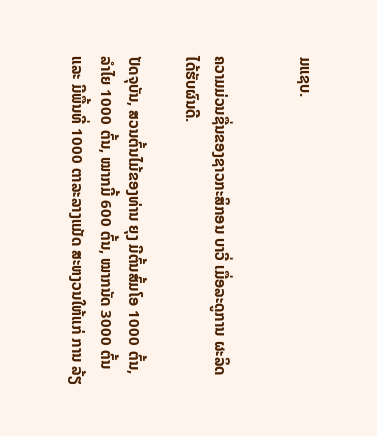ມແຊບ.


ຄວາມມ່ວນຊື່ນຂອງຊາວກະສິກອນ ບາວີ່ ເມື່ອລະດູການ ຜະລິດ ໄດ້ຮັບຜົນດີ.

ປັດຈຸບັນ, ສວນຕົ້ນໄມ້ຂອງທ່ານ ຍຸງ ມີຕົ້ນສົ້ມໂອ 1000 ຕົ້ນ, ລຳໄຍ 1000 ຕົ້ນ, ໝາກມີ້ 600 ຕົ້ນ, ໝາກນັດ 3000 ຕົ້ນ ແລະ ມີພື້ນທີ່ 1000 ຕາລະລາງແມັດ ສະຫງວນໃຫ້ແກ່ ການ ລ້ຽ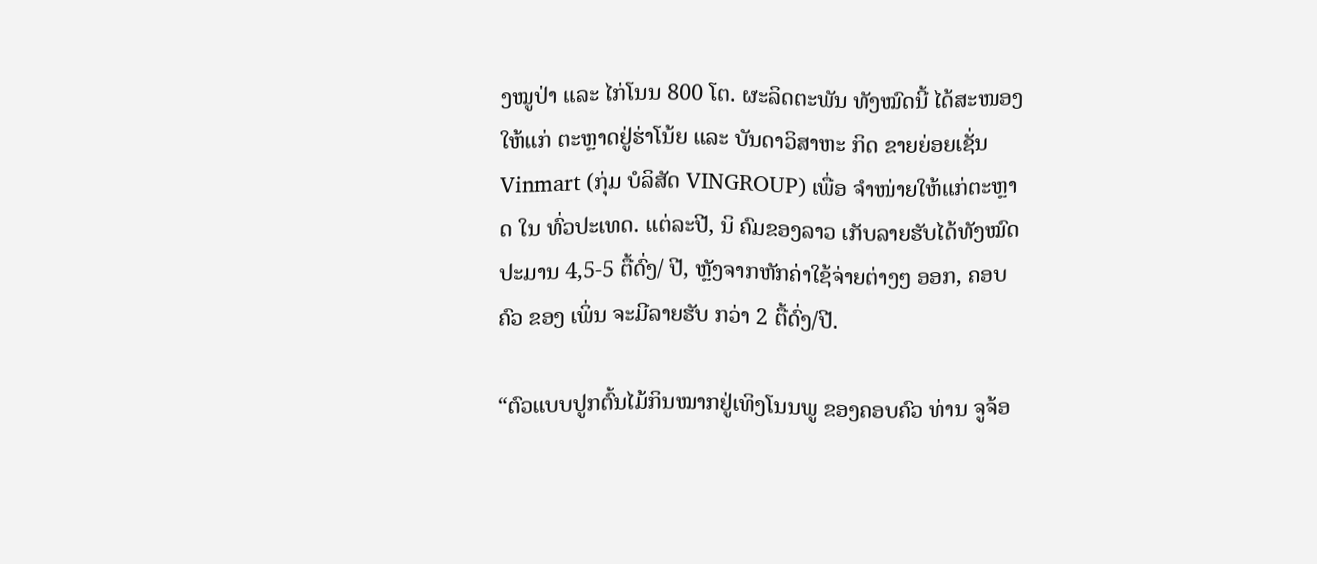ງໝູປ່າ ແລະ ໄກ່ໂນນ 800 ໂຕ. ຜະລິດຕະພັນ ທັງໝົດນີ້ ໄດ້ສະໜອງໃຫ້ແກ່ ຕະຫຼາດຢູ່ຮ່າໂນ້ຍ ແລະ ບັນດາວິສາຫະ ກິດ ຂາຍຍ່ອຍເຊັ່ນ Vinmart (ກຸ່ມ ບໍລິສັດ VINGROUP) ເພື່ອ ຈຳໜ່າຍໃຫ້ແກ່ຕະຫຼາດ ໃນ ທົ່ວປະເທດ. ແຕ່ລະປີ, ນິ ຄົມຂອງລາວ ເກັບລາຍຮັບໄດ້ທັງໝົດປະມານ 4,5-5 ຕື້ດົ່ງ/ ປີ, ຫຼັງຈາກຫັກຄ່າໃຊ້ຈ່າຍຕ່າງໆ ອອກ, ຄອບຄົວ ຂອງ ເພິ່ນ ຈະມີລາຍຮັບ ກວ່າ 2 ຕື້ດົ່ງ/ປີ.

“ຕົວແບບປູກຕົ້ນໄມ້ກິນໝາກຢູ່ເທິງໂນນພູ ຂອງຄອບຄົວ ທ່ານ ຈູຈ້ອ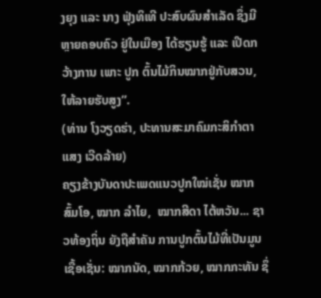ງຍຸງ ແລະ ນາງ ຟຸ່ງທິເທີ ປະສົບຜົນສຳເລັດ ຊຶ່ງມີ ຫຼາຍຄອບຄົວ ຢູ່ໃນເມືອງ ໄດ້ຮຽນຮູ້ ແລະ ເປີດກວ້າງການ ເພາະ ປູກ ຕົ້ນໄມ້ກິນໝາກຢູ່ກັບສວນ, ໃຫ້ລາຍຮັບສູງ”.
(ທ່ານ ໂງວຽດຮ່າ, ປະທານສະມາຄົມກະສິກຳຕາແສງ ເວີດລ້າຍ)
ຄຽງຂ້າງບັນດາປະເພດແນວປູກໃໝ່ເຊັ່ນ ໝາກສົ້ມໂອ, ໝາກ ລຳໄຍ,  ໝາກສີດາ ໄຕ້ຫວັນ... ຊາວທ້ອງຖິ່ນ ຍັງຖືສຳຄັນ ການປູກຕົ້ນໄມ້ທີ່ເປັນມູນເຊື້ອເຊັ່ນ: ໝາກນັດ, ໝາກກ້ວຍ, ໝາກກະທັນ ຊຶ່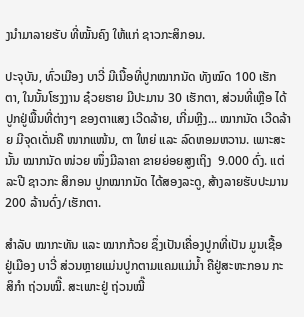ງນຳມາລາຍຮັບ ທີ່ໝັ້ນຄົງ ໃຫ້ແກ່ ຊາວກະສິກອນ.

ປະຈຸບັນ, ທົ່ວເມືອງ ບາວີ່ ມີເນື້ອທີ່ປູກໝາກນັດ ທັງໝົດ 100 ເຮັກຕາ, ໃນນັ້ນໂຮງງານ ຊ໋ວຍຮາຍ ມີປະມານ 30 ເຮັກຕາ, ສ່ວນທີ່ເຫຼືອ ໄດ້ປູກຢູ່ພື້ນທີ່ຕ່າງໆ ຂອງຕາແສງ ເວີດລ້າຍ, ເກີ່ມຫຼີງ... ໝາກນັດ ເວີດລ້າຍ ມີຈຸດເດັ່ນຄື ໜາກແໜ້ນ, ຕາ ໃຫຍ່ ແລະ ລົດຫອມຫວານ. ເພາະສະນັ້ນ ໝາກນັດ ໜ່ວຍ ໜຶ່ງມີລາຄາ ຂາຍຍ່ອຍສູງເຖິງ  9.000 ດົ່ງ. ແຕ່ລະປີ ຊາວກະ ສິກອນ ປູກໝາກນັດ ໄດ້ສອງລະດູ, ສ້າງລາຍຮັບປະມານ 200 ລ້ານດົ່ງ/ເຮັກຕາ.

ສຳລັບ ໝາກະທັນ ແລະ ໝາກກ້ວຍ ຊຶ່ງເປັນເຄື່ອງປູກທີ່ເປັນ ມູນເຊື້ອ ຢູ່ເມືອງ ບາວີ່ ສ່ວນຫຼາຍແມ່ນປູກຕາມແຄມແມ່ນ້ຳ ຄືຢູ່ສະຫະກອນ ກະສິກຳ ຖ່ວນໝີ໊. ສະເພາະຢູ່ ຖ່ວນໝີ໊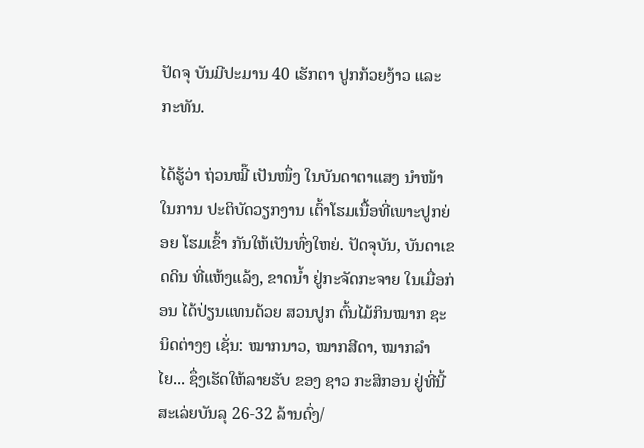ປັດຈຸ ບັນມີປະມານ 40 ເຮັກຕາ ປູກກ້ວຍງ້າວ ແລະ ກະທັນ.

ໄດ້ຮູ້ວ່າ ຖ່ວນໝີ໊ ເປັນໜຶ່ງ ໃນບັນດາຕາແສງ ນຳໜ້າ ໃນການ ປະຕິບັດວຽກງານ ເຕົ້າໂຮມເນື້ອທີ່ເພາະປູກຍ່ອຍ ໂຮມເຂົ້າ ກັນໃຫ້ເປັນທົ່ງໃຫຍ່. ປັດຈຸບັນ, ບັນດາເຂດດິນ ທີ່ແຫ້ງແລ້ງ, ຂາດນ້ຳ ຢູ່ກະຈັດກະຈາຍ ໃນເມື່ອກ່ອນ ໄດ້ປ່ຽນແທນດ້ວຍ ສວນປູກ ຕົ້ນໄມ້ກິນໝາກ ຊະນິດຕ່າງໆ ເຊັ່ນ: ໝາກນາວ, ໝາກສີດາ, ໝາກລຳໄຍ... ຊຶ່ງເຮັດໃຫ້ລາຍຮັບ ຂອງ ຊາວ ກະສິກອນ ຢູ່ທີ່ນີ້ ສະເລ່ຍບັນລຸ 26-32 ລ້ານດົ່ງ/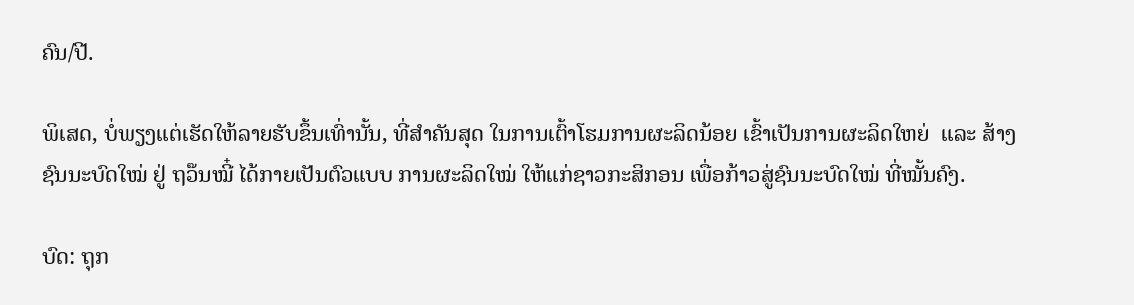ຄົນ/ປີ.

ພິເສດ, ບໍ່ພຽງແຕ່ເຮັດໃຫ້ລາຍຮັບຂຶ້ນເທົ່ານັ້ນ, ທີ່ສຳຄັນສຸດ ໃນການເຕົ້າໂຮມການຜະລິດນ້ອຍ ເຂົ້າເປັນການຜະລິດໃຫຍ່  ແລະ ສ້າງຊົນນະບົດໃໝ່ ຢູ່ ຖວ໊ນໝີ໋ ໄດ້ກາຍເປັນຕົວແບບ ການຜະລິດໃໝ່ ໃຫ້ແກ່ຊາວກະສິກອນ ເພື່ອກ້າວສູ່ຊົນນະບົດໃໝ່ ທີ່ໝັ້ນຄົງ.

ບົດ: ຖຸກ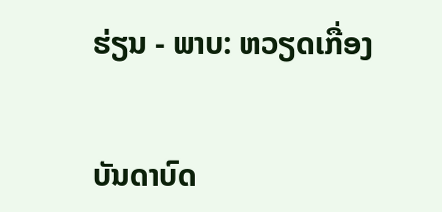ຮ່ຽນ - ພາບ: ຫວຽດເກື່ອງ


ບັນດາບົດ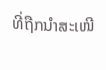ທີ່ຖືກນຳສະເໜີ